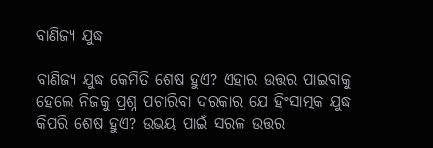ବାଣିଜ୍ୟ ଯୁଦ୍ଧ

ବାଣିଜ୍ୟ ଯୁଦ୍ଧ କେମିତି ଶେଷ ହୁଏ? ଏହାର ଉତ୍ତର ପାଇବାକୁ ହେଲେ ନିଜକୁ ପ୍ରଶ୍ନ ପଚାରିବା ଦରକାର ଯେ ହିଂସାତ୍ମକ ଯୁଦ୍ଧ କିପରି ଶେଷ ହୁଏ? ଉଭୟ ପାଇଁ ସରଳ ଉତ୍ତର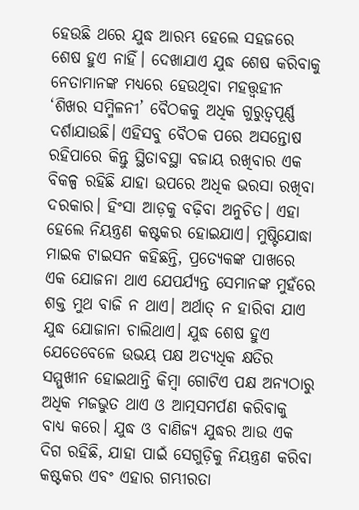ହେଉଛି ଥରେ ଯୁଦ୍ଧ ଆରମ୍ଭ ହେଲେ ସହଜରେ ଶେଷ ହୁଏ ନାହିଁ। ଦେଖାଯାଏ ଯୁଦ୍ଧ ଶେଷ କରିବାକୁ ନେତାମାନଙ୍କ ମଧ୍ୟରେ ହେଉଥିବା ମହତ୍ତ୍ୱହୀନ ‘ଶିଖର ସମ୍ମିଳନୀ’ ବୈଠକକୁ ଅଧିକ ଗୁରୁତ୍ୱପୂର୍ଣ୍ଣ ଦର୍ଶାଯାଉଛି। ଏହିସବୁ ବୈଠକ ପରେ ଅସନ୍ତୋଷ ରହିପାରେ କିନ୍ତୁ ସ୍ଥିତାବସ୍ଥା ବଜାୟ ରଖିବାର ଏକ ବିକଳ୍ପ ରହିଛି ଯାହା ଉପରେ ଅଧିକ ଭରସା ରଖିବା ଦରକାର। ହିଂସା ଆଡ଼କୁ ବଢ଼ିବା ଅନୁଚିତ। ଏହା ହେଲେ ନିୟନ୍ତ୍ରଣ କଷ୍ଟକର ହୋଇଯାଏ। ମୁଷ୍ଟିଯୋଦ୍ଧା ମାଇକ ଟାଇସନ କହିଛନ୍ତି, ପ୍ରତ୍ୟେକଙ୍କ ପାଖରେ ଏକ ଯୋଜନା ଥାଏ ଯେପର୍ଯ୍ୟନ୍ତ ସେମାନଙ୍କ ମୁହଁରେ ଶକ୍ତ ମୁଥ ବାଜି ନ ଥାଏ। ଅର୍ଥାତ୍‌ ନ ହାରିବା ଯାଏ ଯୁଦ୍ଧ ଯୋଜାନା ଚାଲିଥାଏ। ଯୁଦ୍ଧ ଶେଷ ହୁଏ ଯେତେବେଳେ ଉଭୟ ପକ୍ଷ ଅତ୍ୟଧିକ କ୍ଷତିର ସମ୍ମୁଖୀନ ହୋଇଥାନ୍ତି କିମ୍ବା ଗୋଟିଏ ପକ୍ଷ ଅନ୍ୟଠାରୁ ଅଧିକ ମଜଭୁତ ଥାଏ ଓ ଆତ୍ମସମର୍ପଣ କରିବାକୁ ବାଧ୍ୟ କରେ। ଯୁଦ୍ଧ ଓ ବାଣିଜ୍ୟ ଯୁଦ୍ଧର ଆଉ ଏକ ଦିଗ ରହିଛି, ଯାହା ପାଇଁ ସେଗୁଡ଼ିକୁ ନିୟନ୍ତ୍ରଣ କରିବା କଷ୍ଟକର ଏବଂ ଏହାର ଗମ୍ଭୀରତା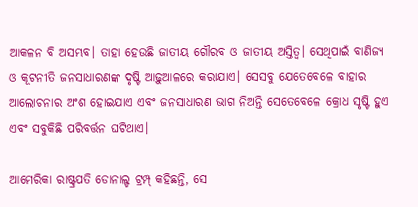ଆକଳନ ବି ଅସମ୍ଭବ। ତାହା ହେଉଛି ଜାତୀୟ ଗୌରବ ଓ ଜାତୀୟ ଅସ୍ତିତ୍ୱ। ସେଥିପାଇଁ ବାଣିଜ୍ୟ ଓ କୂଟନୀତି ଜନସାଧାରଣଙ୍କ ଦୃଷ୍ଟି ଆଢ଼ୁଆଳରେ କରାଯାଏ। ସେସବୁ ଯେତେବେଳେ ବାହାର ଆଲୋଚନାର ଅଂଶ ହୋଇଯାଏ ଏବଂ ଜନସାଧାରଣ ଭାଗ ନିଅନ୍ତି ସେତେବେଳେ କ୍ରୋଧ ସୃଷ୍ଟି ହୁଏ ଏବଂ ସବୁକିଛି ପରିବର୍ତ୍ତନ ଘଟିଥାଏ।

ଆମେରିକା ରାଷ୍ଟ୍ରପତି ଡୋନାଲ୍ଡ ଟ୍ରମ୍ପ୍‌ କହିଛନ୍ତି, ସେ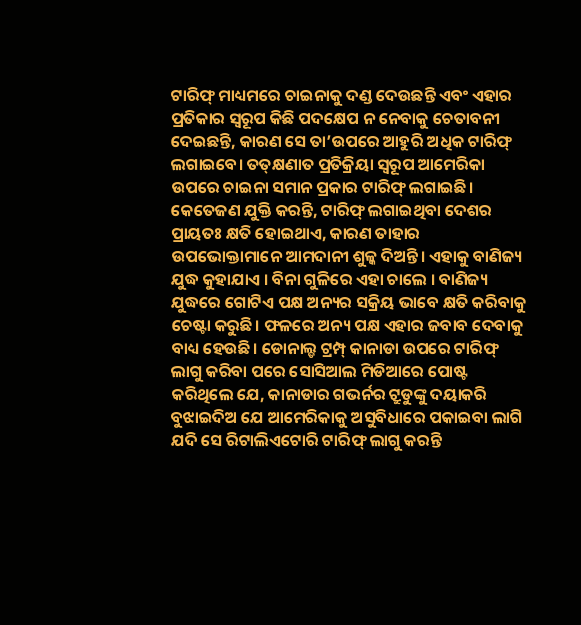ଟାରିଫ୍‌ ମାଧ୍ୟମରେ ଚାଇନାକୁ ଦଣ୍ଡ ଦେଉଛନ୍ତି ଏବଂ ଏହାର ପ୍ରତିକାର ସ୍ବରୂପ କିଛି ପଦକ୍ଷେପ ନ ନେବାକୁ ଚେତାବନୀ ଦେଇଛନ୍ତି, କାରଣ ସେ ତା’ଉପରେ ଆହୁରି ଅଧିକ ଟାରିଫ୍‌ ଲଗାଇବେ। ତତ୍‌କ୍ଷଣାତ ପ୍ରତିକ୍ରିୟା ସ୍ବରୂପ ଆମେରିକା ଉପରେ ଚାଇନା ସମାନ ପ୍ରକାର ଟାରିଫ୍‌ ଲଗାଇଛି। କେତେଜଣ ଯୁକ୍ତି କରନ୍ତି, ଟାରିଫ୍‌ ଲଗାଇଥିବା ଦେଶର ପ୍ରାୟତଃ କ୍ଷତି ହୋଇଥାଏ, କାରଣ ତାହାର ଉପଭୋକ୍ତାମାନେ ଆମଦାନୀ ଶୁଳ୍କ ଦିଅନ୍ତି। ଏହାକୁ ବାଣିଜ୍ୟ ଯୁଦ୍ଧ କୁହାଯାଏ । ବିନା ଗୁଳିରେ ଏହା ଚାଲେ । ବାଣିଜ୍ୟ ଯୁଦ୍ଧରେ ଗୋଟିଏ ପକ୍ଷ ଅନ୍ୟର ସକ୍ରିୟ ଭାବେ କ୍ଷତି କରିବାକୁ ଚେଷ୍ଟା କରୁଛି। ଫଳରେ ଅନ୍ୟ ପକ୍ଷ ଏହାର ଜବାବ ଦେବାକୁ ବାଧ୍ୟ ହେଉଛି। ଡୋନାଲ୍ଡ ଟ୍ରମ୍ପ୍‌ କାନାଡା ଉପରେ ଟାରିଫ୍‌ ଲାଗୁ କରିବା ପରେ ସୋସିଆଲ ମିଡିଆରେ ପୋଷ୍ଟ କରିଥିଲେ ଯେ, କାନାଡାର ଗଭର୍ନର ଟ୍ରୁଡୁଙ୍କୁ ଦୟାକରି ବୁଝାଇଦିଅ ଯେ ଆମେରିକାକୁ ଅସୁବିଧାରେ ପକାଇବା ଲାଗି ଯଦି ସେ ରିଟାଲିଏଟୋରି ଟାରିଫ୍‌ ଲାଗୁ କରନ୍ତି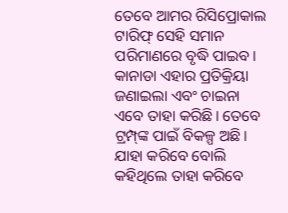ତେବେ ଆମର ରିସିପ୍ରୋକାଲ ଟାରିଫ୍‌ ସେହି ସମାନ ପରିମାଣରେ ବୃଦ୍ଧି ପାଇବ। କାନାଡା ଏହାର ପ୍ରତିକ୍ରିୟା ଜଣାଇଲା ଏବଂ ଚାଇନା ଏବେ ତାହା କରିଛି। ତେବେ ଟ୍ରମ୍ପ୍‌ଙ୍କ ପାଇଁ ବିକଳ୍ପ ଅଛି। ଯାହା କରିବେ ବୋଲି କହିଥିଲେ ତାହା କରିବେ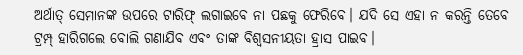ଅର୍ଥାତ୍‌ ସେମାନଙ୍କ ଉପରେ ଟାରିଫ୍‌ ଲଗାଇବେ ନା ପଛକୁ ଫେରିବେ। ଯଦି ସେ ଏହା ନ କରନ୍ତି ତେବେ ଟ୍ରମ୍ପ୍‌ ହାରିଗଲେ ବୋଲି ଗଣାଯିବ ଏବଂ ତାଙ୍କ ବିଶ୍ୱସନୀୟତା ହ୍ରାସ ପାଇବ।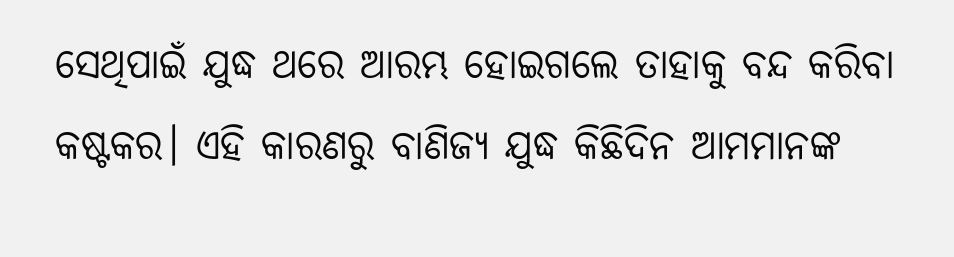ସେଥିପାଇଁ ଯୁଦ୍ଧ ଥରେ ଆରମ୍ଭ ହୋଇଗଲେ ତାହାକୁ ବନ୍ଦ କରିବା କଷ୍ଟକର। ଏହି କାରଣରୁ ବାଣିଜ୍ୟ ଯୁଦ୍ଧ କିଛିଦିନ ଆମମାନଙ୍କ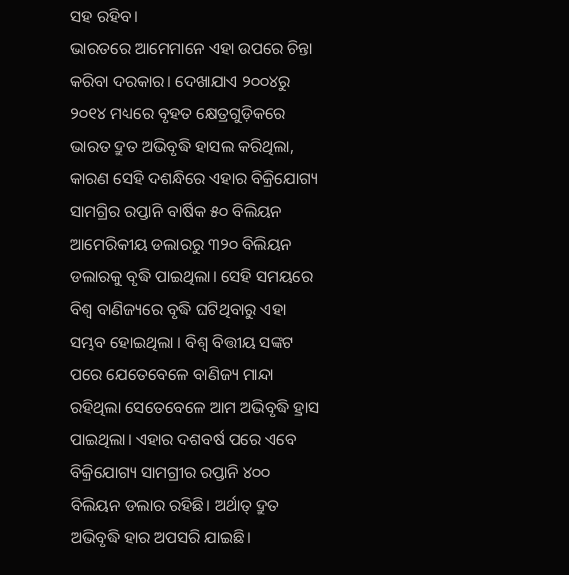ସହ ରହିବ।
ଭାରତରେ ଆମେମାନେ ଏହା ଉପରେ ଚିନ୍ତା କରିବା ଦରକାର। ଦେଖାଯାଏ ୨୦୦୪ରୁ ୨୦୧୪ ମଧ୍ୟରେ ବୃହତ କ୍ଷେତ୍ରଗୁଡ଼ିକରେ ଭାରତ ଦ୍ରୁତ ଅଭିବୃଦ୍ଧି ହାସଲ କରିଥିଲା, କାରଣ ସେହି ଦଶନ୍ଧିରେ ଏହାର ବିକ୍ରିଯୋଗ୍ୟ ସାମଗ୍ରିର ରପ୍ତାନି ବାର୍ଷିକ ୫୦ ବିଲିୟନ ଆମେରିକୀୟ ଡଲାରରୁ ୩୨୦ ବିଲିୟନ ଡଲାରକୁ ବୃଦ୍ଧି ପାଇଥିଲା। ସେହି ସମୟରେ ବିଶ୍ୱ ବାଣିଜ୍ୟରେ ବୃଦ୍ଧି ଘଟିଥିବାରୁ ଏହା ସମ୍ଭବ ହୋଇଥିଲା । ବିଶ୍ୱ ବିତ୍ତୀୟ ସଙ୍କଟ ପରେ ଯେତେବେଳେ ବାଣିଜ୍ୟ ମାନ୍ଦା ରହିଥିଲା ସେତେବେଳେ ଆମ ଅଭିବୃଦ୍ଧି ହ୍ରାସ ପାଇଥିଲା। ଏହାର ଦଶବର୍ଷ ପରେ ଏବେ ବିକ୍ରିଯୋଗ୍ୟ ସାମଗ୍ରୀର ରପ୍ତାନି ୪୦୦ ବିଲିୟନ ଡଲାର ରହିଛି। ଅର୍ଥାତ୍‌ ଦ୍ରୁତ ଅଭିବୃଦ୍ଧି ହାର ଅପସରି ଯାଇଛି।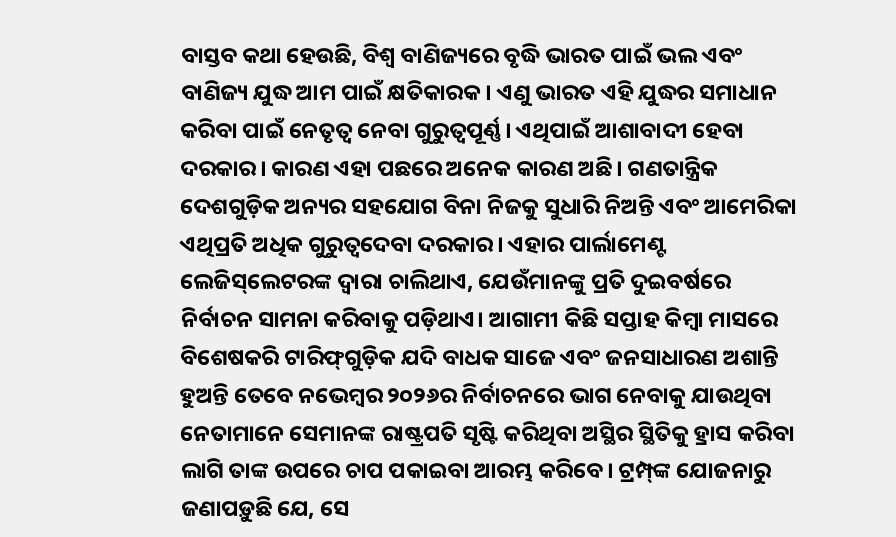ବାସ୍ତବ କଥା ହେଉଛି, ବିଶ୍ୱ ବାଣିଜ୍ୟରେ ବୃଦ୍ଧି ଭାରତ ପାଇଁ ଭଲ ଏବଂ ବାଣିଜ୍ୟ ଯୁଦ୍ଧ ଆମ ପାଇଁ କ୍ଷତିକାରକ। ଏଣୁ ଭାରତ ଏହି ଯୁଦ୍ଧର ସମାଧାନ କରିବା ପାଇଁ ନେତୃତ୍ୱ ନେବା ଗୁରୁତ୍ୱପୂର୍ଣ୍ଣ। ଏଥିପାଇଁ ଆଶାବାଦୀ ହେବା ଦରକାର। କାରଣ ଏହା ପଛରେ ଅନେକ କାରଣ ଅଛି। ଗଣତାନ୍ତ୍ରିକ ଦେଶଗୁଡ଼ିକ ଅନ୍ୟର ସହଯୋଗ ବିନା ନିଜକୁ ସୁଧାରି ନିଅନ୍ତି ଏବଂ ଆମେରିକା ଏଥିପ୍ରତି ଅଧିକ ଗୁରୁତ୍ୱଦେବା ଦରକାର। ଏହାର ପାର୍ଲାମେଣ୍ଟ ଲେଜିସ୍‌ଲେଟରଙ୍କ ଦ୍ୱାରା ଚାଲିଥାଏ, ଯେଉଁମାନଙ୍କୁ ପ୍ରତି ଦୁଇବର୍ଷରେ ନିର୍ବାଚନ ସାମନା କରିବାକୁ ପଡ଼ିଥାଏ। ଆଗାମୀ କିଛି ସପ୍ତାହ କିମ୍ବା ମାସରେ ବିଶେଷକରି ଟାରିଫ୍‌ଗୁଡ଼ିକ ଯଦି ବାଧକ ସାଜେ ଏବଂ ଜନସାଧାରଣ ଅଶାନ୍ତି ହୁଅନ୍ତି ତେବେ ନଭେମ୍ବର ୨୦୨୬ର ନିର୍ବାଚନରେ ଭାଗ ନେବାକୁ ଯାଉଥିବା ନେତାମାନେ ସେମାନଙ୍କ ରାଷ୍ଟ୍ରପତି ସୃଷ୍ଟି କରିଥିବା ଅସ୍ଥିର ସ୍ଥିତିକୁ ହ୍ରାସ କରିବା ଲାଗି ତାଙ୍କ ଉପରେ ଚାପ ପକାଇବା ଆରମ୍ଭ କରିବେ। ଟ୍ରମ୍ପ୍‌ଙ୍କ ଯୋଜନାରୁ ଜଣାପଡ଼ୁଛି ଯେ, ସେ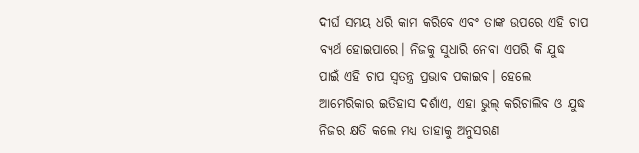ଦୀର୍ଘ ସମୟ ଧରି କାମ କରିବେ ଏବଂ ତାଙ୍କ ଉପରେ ଏହି ଚାପ ବ୍ୟର୍ଥ ହୋଇପାରେ। ନିଜକୁ ସୁଧାରି ନେବା ଏପରି କି ଯୁଦ୍ଧ ପାଇଁ ଏହି ଚାପ ସ୍ବତନ୍ତ୍ର ପ୍ରଭାବ ପକାଇବ। ହେଲେ ଆମେରିକାର ଇତିହାସ ଦର୍ଶାଏ, ଏହା ଭୁଲ୍‌ କରିଚାଲିବ ଓ ଯୁଦ୍ଧ ନିଜର କ୍ଷତି କଲେ ମଧ୍ୟ ତାହାକୁ ଅନୁସରଣ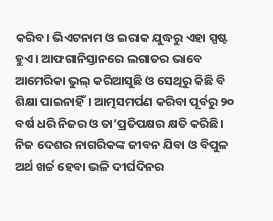କରିବ। ଭିଏଟନାମ ଓ ଇରାକ ଯୁଦ୍ଧରୁ ଏହା ସ୍ପଷ୍ଟ ହୁଏ। ଆଫଗାନିସ୍ତାନରେ ଲଗାତର ଭାବେ ଆମେରିକା ଭୁଲ୍‌ କରିଆସୁଛି ଓ ସେଥିରୁ କିଛି ବି ଶିକ୍ଷା ପାଇନାହିଁ। ଆତ୍ମସମର୍ପଣ କରିବା ପୂର୍ବରୁ ୨୦ ବର୍ଷ ଧରି ନିଜର ଓ ତା’ପ୍ରତିପକ୍ଷର କ୍ଷତି କରିଛି। ନିଜ ଦେଶର ନାଗରିକଙ୍କ ଜୀବନ ଯିବା ଓ ବିପୁଳ ଅର୍ଥ ଖର୍ଚ୍ଚ ହେବା ଭଳି ଦୀର୍ଘଦିନର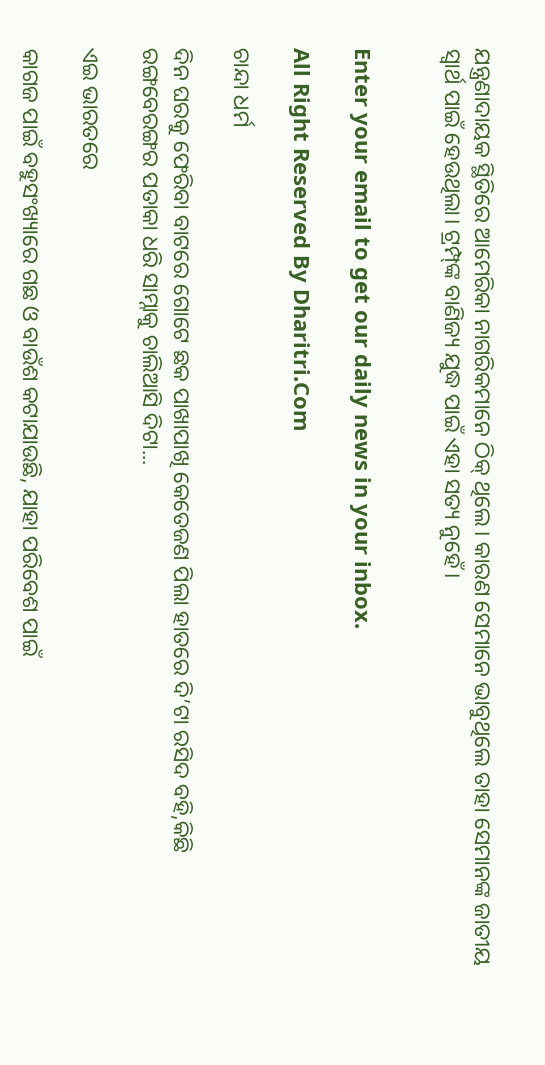ଯନ୍ତ୍ରଣାଦାୟକ ସ୍ଥିତିରେ ଆମେରିକା ନାଗରିକମାନେ ଠିକ୍‌ ଥିଲେ। କାରଣ ସେମାନେ ଭାବୁଥିଲେ ତାହା ସେମାନଙ୍କ ଜାତୀୟ ସ୍ବାର୍ଥ ପାଇଁ ହେଉଥିଲା। ଟ୍ରମ୍ପ୍‌ଙ୍କ ବାଣିଜ୍ୟ ଯୁଦ୍ଧ ପାଇଁ ଏହା ସତ୍ୟ ନୁହେଁ।


Enter your email to get our daily news in your inbox.

All Right Reserved By Dharitri.Com

ଚାନ୍ଦା ଧର୍ମ

ଦିନ ଘରକୁ ଫେରିବା ବାଟରେ ଗୋଟେ ଛକ ପାଖାପାଖି କେତେଜଣ ପିଲା ହାତରେ ଦି’ଟା ରସିଦ ବହି,କିଛି ରଙ୍ଗବେରଙ୍ଗର ପତାକା ଧରି ସାମ୍ନାକୁ ଚାଲିଆସି ଦିଟା...

ଏଇ ଭାରତରେ

କାଗଜ ପାଇଁ ବହୁସଂଖ୍ୟାରେ ଗଛ ଓ ବାଉଁଶ କଟାଯାଉଛି, ଯାହା ପରିବେଶ ପାଇଁ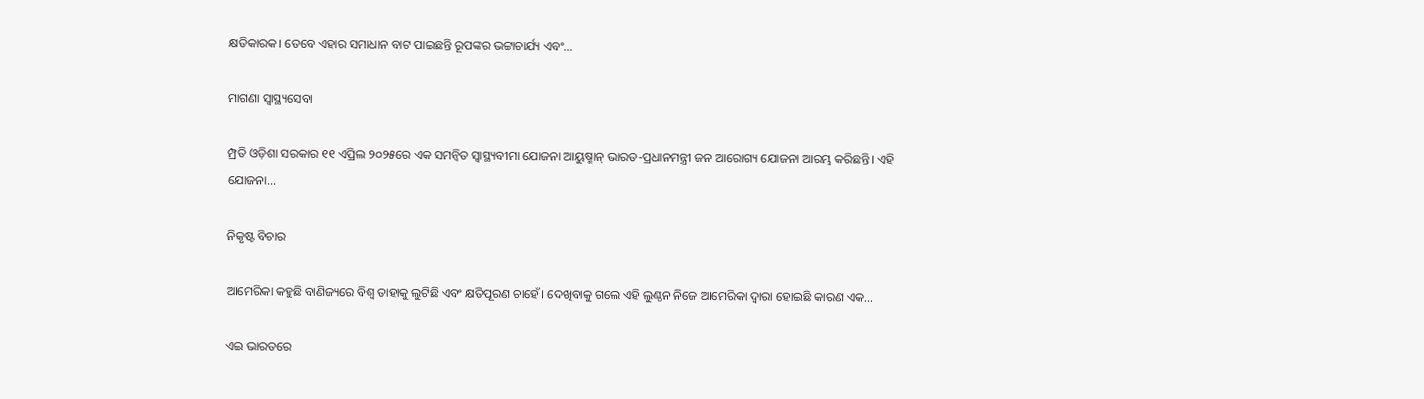କ୍ଷତିକାରକ। ତେବେ ଏହାର ସମାଧାନ ବାଟ ପାଇଛନ୍ତି ରୂପଙ୍କର ଭଟ୍ଟାଚାର୍ଯ୍ୟ ଏବଂ...

ମାଗଣା ସ୍ବାସ୍ଥ୍ୟସେବା

ମ୍ପ୍ରତି ଓଡ଼ିଶା ସରକାର ୧୧ ଏପ୍ରିଲ ୨୦୨୫ରେ ଏକ ସମନ୍ବିତ ସ୍ବାସ୍ଥ୍ୟବୀମା ଯୋଜନା ଆୟୁଷ୍ମାନ୍‌ ଭାରତ-ପ୍ରଧାନମନ୍ତ୍ରୀ ଜନ ଆରୋଗ୍ୟ ଯୋଜନା ଆରମ୍ଭ କରିଛନ୍ତି। ଏହି ଯୋଜନା...

ନିକୃଷ୍ଟ ବିଚାର

ଆମେରିକା କହୁଛି ବାଣିଜ୍ୟରେ ବିଶ୍ୱ ତାହାକୁ ଲୁଟିଛି ଏବଂ କ୍ଷତିପୂରଣ ଚାହେଁ। ଦେଖିବାକୁ ଗଲେ ଏହି ଲୁଣ୍ଠନ ନିଜେ ଆମେରିକା ଦ୍ୱାରା ହୋଇଛି କାରଣ ଏକ...

ଏଇ ଭାରତରେ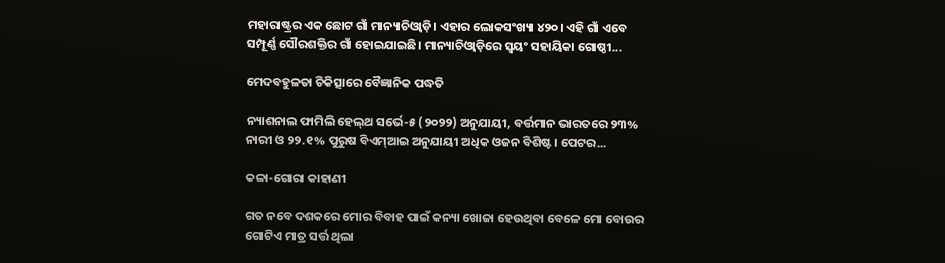ମହାରାଷ୍ଟ୍ରର ଏକ ଛୋଟ ଗାଁ ମାନ୍ୟାଚିଓ୍ବାଡ଼ି। ଏହାର ଲୋକସଂଖ୍ୟା ୪୨୦। ଏହି ଗାଁ ଏବେ ସମ୍ପୂର୍ଣ୍ଣ ସୌରଶକ୍ତିର ଗାଁ ହୋଇଯାଇଛି। ମାନ୍ୟାଚିଓ୍ବାଡ଼ିରେ ସ୍ବୟଂ ସହାୟିକା ଗୋଷ୍ଠୀ...

ମେଦବହୁଳତା ଚିକିତ୍ସାରେ ବୈଜ୍ଞାନିକ ପଦ୍ଧତି

ନ୍ୟାଶନାଲ ଫାମିଲି ହେଲ୍‌ଥ ସର୍ଭେ-୫ (୨୦୨୨) ଅନୁଯାୟୀ, ବର୍ତ୍ତମାନ ଭାରତରେ ୨୩% ନାରୀ ଓ ୨୨.୧% ପୁରୁଷ ବିଏମ୍‌ଆଇ ଅନୁଯାୟୀ ଅଧିକ ଓଜନ ବିଶିଷ୍ଟ। ପେଟର...

କଳା-ଗୋରା କାହାଣୀ

ଗତ ନବେ ଦଶକରେ ମୋର ବିବାହ ପାଇଁ କନ୍ୟା ଖୋଜା ହେଉଥିବା ବେଳେ ମୋ ବୋଉର ଗୋଟିଏ ମାତ୍ର ସର୍ତ୍ତ ଥିଲା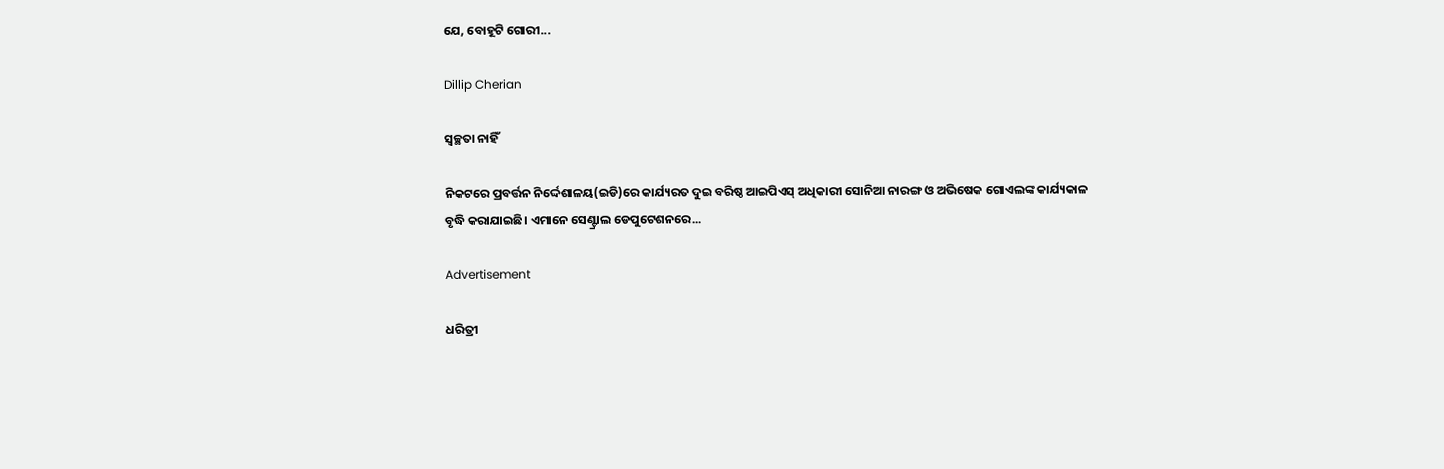ଯେ, ବୋହୂଟି ଗୋରୀ...

Dillip Cherian

ସ୍ବଚ୍ଛତା ନାହିଁ

ନିକଟରେ ପ୍ରବର୍ତ୍ତନ ନିର୍ଦ୍ଦେଶାଳୟ(ଇଡି)ରେ କାର୍ଯ୍ୟରତ ଦୁଇ ବରିଷ୍ଠ ଆଇପିଏସ୍‌ ଅଧିକାରୀ ସୋନିଆ ନାରଙ୍ଗ ଓ ଅଭିଷେକ ଗୋଏଲଙ୍କ କାର୍ଯ୍ୟକାଳ ବୃଦ୍ଧି କରାଯାଇଛି। ଏମାନେ ସେଣ୍ଟ୍ରାଲ ଡେପୁଟେଶନରେ...

Advertisement

ଧରିତ୍ରୀ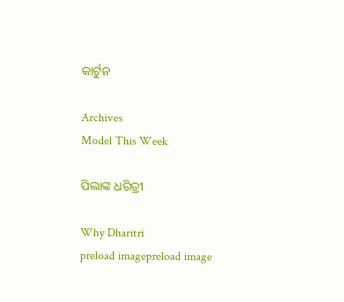କାର୍ଟୁନ

Archives
Model This Week

ପିଲାଙ୍କ ଧରିତ୍ରୀ

Why Dharitri
preload imagepreload image